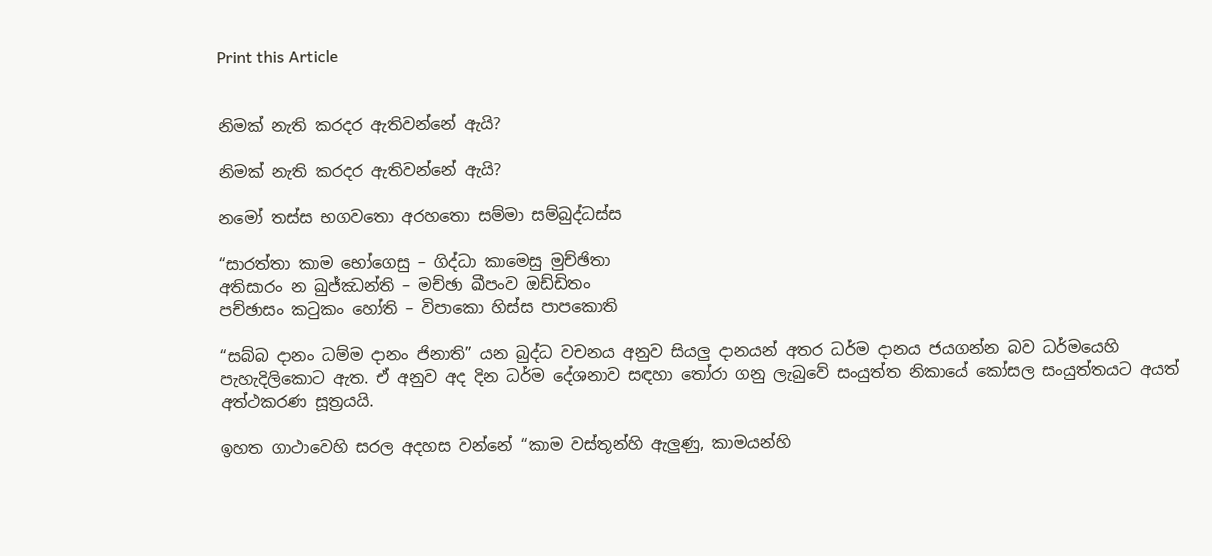Print this Article


නිමක් නැති කරදර ඇතිවන්නේ ඇයි?

නිමක් නැති කරදර ඇතිවන්නේ ඇයි?

නමෝ තස්ස භගවතො අරහතො සම්මා සම්බුද්ධස්ස

“සාරත්තා කාම භෝගෙසු – ගිද්ධා කාමෙසු මුච්ඡිතා
අතිසාරං න ඛුජ්ඣන්ති – මච්ඡා ඛීපංව ඔඩ්ඩිතං
පච්ඡාසං කටුකං හෝති – විපාකො හිස්ස පාපකොති

“සබ්බ දානං ධම්ම දානං ජිනාති” යන බුද්ධ වචනය අනුව සියලු දානයන් අතර ධර්ම දානය ජයගන්න බව ධර්මයෙහි පැහැදිලිකොට ඇත. ඒ අනුව අද දින ධර්ම දේශනාව සඳහා තෝරා ගනු ලැබුවේ සංයුත්ත නිකායේ කෝසල සංයුත්තයට අයත් අත්ථකරණ සූත්‍රයයි.

ඉහත ගාථාවෙහි සරල අදහස වන්නේ “කාම වස්තූන්හි ඇලුණු, කාමයන්හි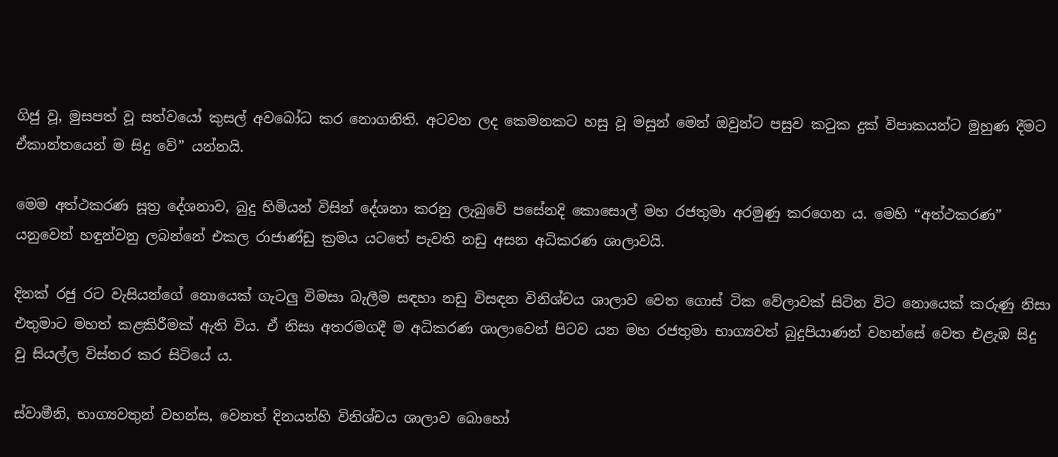ගිජු වූ, මුසපත් වූ සත්වයෝ කුසල් අවබෝධ කර නොගනිති. අටවන ලද කෙමනකට හසු වූ මසුන් මෙන් ඔවුන්ට පසුව කටුක දුක් විපාකයන්ට මුහුණ දීමට ඒකාන්තයෙන් ම සිදු වේ” යන්නයි.

මෙම අත්ථකරණ සූත්‍ර දේශනාව, බුදු හිමියන් විසින් දේශනා කරනු ලැබුවේ පසේනදි කොසොල් මහ රජතුමා අරමුණු කරගෙන ය. මෙහි “අත්ථකරණ” යනුවෙන් හඳුන්වනු ලබන්නේ එකල රාජාණ්ඩු ක්‍රමය යටතේ පැවති නඩු අසන අධිකරණ ශාලාවයි.

දිනක් රජු රට වැසියන්ගේ නොයෙක් ගැටලු විමසා බැලීම සඳහා නඩු විසඳන විනිශ්චය ශාලාව වෙත ගොස් ටික වේලාවක් සිටින විට නොයෙක් කරුණු නිසා එතුමාට මහත් කළකිරීමක් ඇති විය. ඒ නිසා අතරමගදී ම අධිකරණ ශාලාවෙන් පිටව යන මහ රජතුමා භාග්‍යවත් බුදුපියාණන් වහන්සේ වෙත එළැඹ සිදු වු සියල්ල විස්තර කර සිටියේ ය.

ස්වාමීනි, භාග්‍යවතුන් වහන්ස, වෙනත් දිනයන්හි විනිශ්චය ශාලාව බොහෝ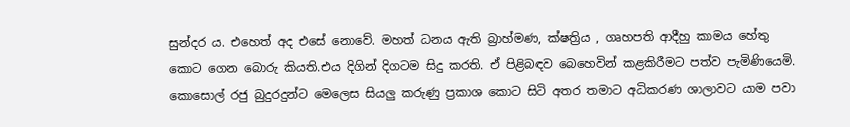සුන්දර ය. එහෙත් අද එසේ නොවේ. මහත් ධනය ඇති බ්‍රාහ්මණ, ක්ෂත්‍රිය , ගෘහපති ආදීහු කාමය හේතු කොට ගෙන බොරු කියති.එය දිගින් දිගටම සිදු කරති. ඒ පිළිබඳව බෙහෙවින් කළකිරීමට පත්ව පැමිණියෙමි. කොසොල් රජු බුදුරදුන්ට මෙලෙස සියලු කරුණු ප්‍රකාශ කොට සිටි අතර තමාට අධිකරණ ශාලාවට යාම පවා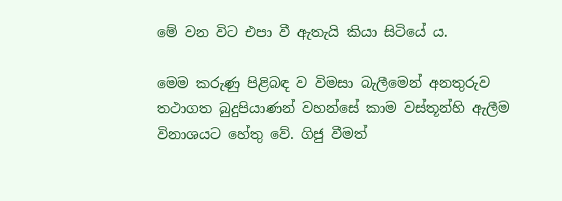මේ වන විට එපා වී ඇතැයි කියා සිටියේ ය.

මෙම කරුණු පිළිබඳ ව විමසා බැලීමෙන් අනතුරුව තථාගත බුදුපියාණන් වහන්සේ කාම වස්තූන්හි ඇලීම විනාශයට හේතු වේ. ගිජු වීමත්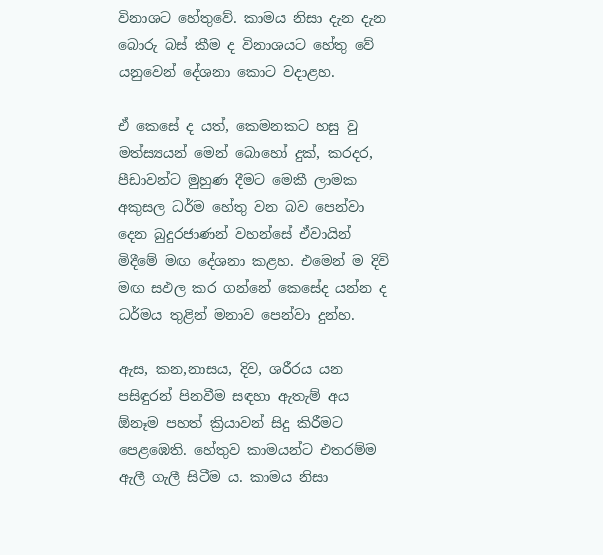විනාශට හේතුවේ. කාමය නිසා දැන දැන බොරු බස් කීම ද විනාශයට හේතු වේ යනුවෙන් දේශනා කොට වදාළහ.

ඒ කෙසේ ද යත්, කෙමනකට හසු වු මත්ස්‍යයන් මෙන් බොහෝ දුක්, කරදර, පීඩාවන්ට මුහුණ දීමට මෙකී ලාමක අකුසල ධර්ම හේතු වන බව පෙන්වා දෙන බුදුරජාණන් වහන්සේ ඒවායින් මිදීමේ මඟ දේශනා කළහ. එමෙන් ම දිවි මඟ සඵල කර ගන්නේ කෙසේද යන්න ද ධර්මය තුළින් මනාව පෙන්වා දුන්හ.

ඇස, කන,නාසය, දිව, ශරීරය යන පසිඳුරන් පිනවීම සඳහා ඇතැම් අය ඕනෑම පහත් ක්‍රියාවන් සිදු කිරීමට පෙළඹෙති. හේතුව කාමයන්ට එතරම්ම ඇලී ගැලී සිටීම ය. කාමය නිසා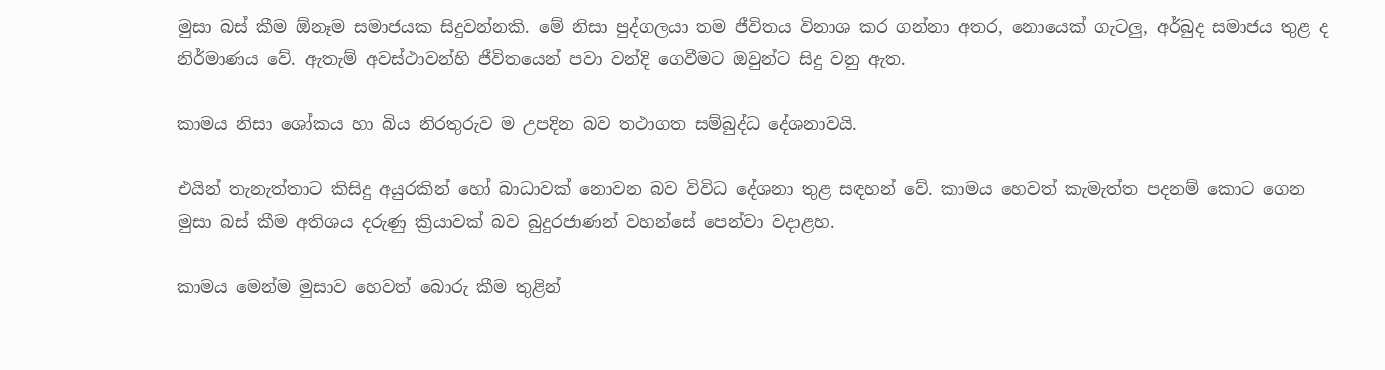මුසා බස් කීම ඕනෑම සමාජයක සිදුවන්නකි. මේ නිසා පුද්ගලයා තම ජීවිතය විනාශ කර ගන්නා අතර, නොයෙක් ගැටලු, අර්බුද සමාජය තුළ ද නිර්මාණය වේ. ඇතැම් අවස්ථාවන්හි ජීවිතයෙන් පවා වන්දි ගෙවීමට ඔවුන්ට සිදු වනු ඇත.

කාමය නිසා ශෝකය හා බිය නිරතුරුව ම උපදින බව තථාගත සම්බුද්ධ දේශනාවයි.

එයින් තැනැත්තාට කිසිදු අයුරකින් හෝ බාධාවක් නොවන බව විවිධ දේශනා තුළ සඳහන් වේ. කාමය හෙවත් කැමැත්ත පදනම් කොට ගෙන මුසා බස් කීම අතිශය දරුණු ක්‍රියාවක් බව බුදුරජාණන් වහන්සේ පෙන්වා වදාළහ.

කාමය මෙන්ම මුසාව හෙවත් බොරු කීම තුළින්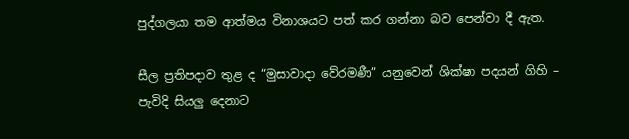පුද්ගලයා තම ආත්මය විනාශයට පත් කර ගන්නා බව පෙන්වා දී ඇත.

සීල ප්‍රතිපදාව තුළ ද “මුසාවාදා වේරමණී” යනුවෙන් ශික්ෂා පදයන් ගිහි – පැවිදි සියලු දෙනාට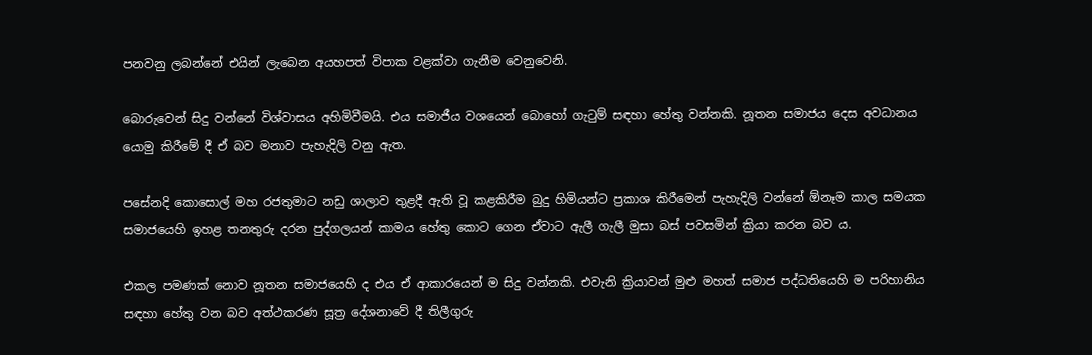පනවනු ලබන්නේ එයින් ලැබෙන අයහපත් විපාක වළක්වා ගැනීම වෙනුවෙනි.

බොරුවෙන් සිදු වන්නේ විශ්වාසය අහිමිවීමයි. එය සමාජීය වශයෙන් බොහෝ ගැටුම් සඳහා හේතු වන්නකි. නූතන සමාජය දෙස අවධානය යොමු කිරීමේ දී ඒ බව මනාව පැහැදිලි වනු ඇත.

පසේනදි කොසොල් මහ රජතුමාට නඩු ශාලාව තුළදී ඇති වූ කළකිරීම බුදු හිමියන්ට ප්‍රකාශ කිරීමෙන් පැහැදිලි වන්නේ ඕනෑම කාල සමයක සමාජයෙහි ඉහළ තනතුරු දරන පුද්ගලයන් කාමය හේතු කොට ගෙන ඒවාට ඇලී ගැලී මුසා බස් පවසමින් ක්‍රියා කරන බව ය.

එකල පමණක් නොව නූතන සමාජයෙහි ද එය ඒ ආකාරයෙන් ම සිදු වන්නකි. එවැනි ක්‍රියාවන් මුළු මහත් සමාජ පද්ධතියෙහි ම පරිහානිය සඳහා හේතු වන බව අත්ථකරණ සූත්‍ර දේශනාවේ දී තිලීගුරු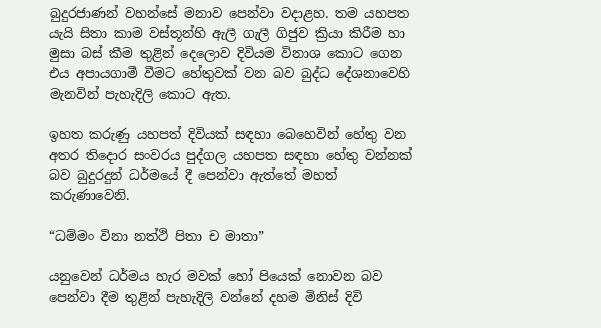බුදුරජාණන් වහන්සේ මනාව පෙන්වා වදාළහ. තම යහපත යැයි සිතා කාම වස්තූන්හි ඇලී ගැලී ගිජුව ක්‍රියා කිරීම හා මුසා බස් කීම තුළින් දෙලොව දිවියම විනාශ කොට ගෙන එය අපායගාමී වීමට හේතුවක් වන බව බුද්ධ දේශනාවෙහි මැනවින් පැහැදිලි කොට ඇත.

ඉහත කරුණු යහපත් දිවියක් සඳහා බෙහෙවින් හේතු වන අතර තිදොර සංවරය පුද්ගල යහපත සඳහා හේතු වන්නක් බව බුදුරදුන් ධර්මයේ දී පෙන්වා ඇත්තේ මහත් කරුණාවෙනි.

“ධම්මං විනා නත්ථි පිතා ච මාතා”

යනුවෙන් ධර්මය හැර මවක් හෝ පියෙක් නොවන බව පෙන්වා දීම තුළින් පැහැදිලි වන්නේ දහම මිනිස් දිවි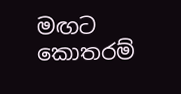මඟට කොතරම්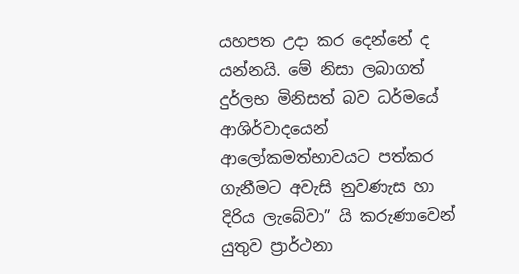යහපත උදා කර දෙන්නේ ද යන්නයි. මේ නිසා ලබාගත් දුර්ලභ මිනිසත් බව ධර්මයේ ආශිර්වාදයෙන් ආලෝකමත්භාවයට පත්කර ගැනීමට අවැසි නුවණැස හා දිරිය ලැබේවා” යි කරුණාවෙන් යුතුව ප්‍රාර්ථනා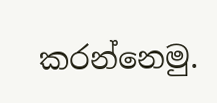කරන්නෙමු.